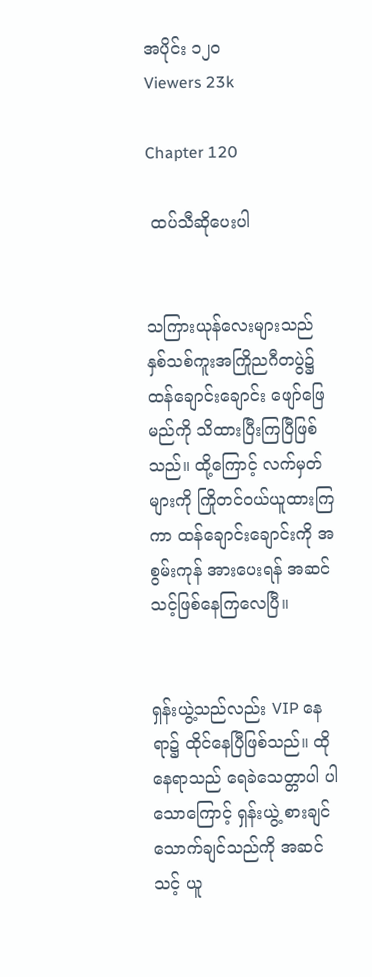အပိုင်း ၁၂၀
Viewers 23k

Chapter 120

 ထပ်သီဆိုပေးပါ


သကြားယုန်လေးများသည် နှစ်သစ်ကူးအကြိုညဂီတပွဲ၌ ထန်ချောင်းချောင်း ဖျော်‌ဖြေမည်ကို သိထားပြီးကြပြီဖြစ်သည်။ ထို့ကြောင့် လက်မှတ်များကို ကြိုတင်ဝယ်ယူထားကြကာ ထန်ချောင်းချောင်းကို အစွမ်းကုန် အားပေးရန် အဆင်သင့်‌ဖြစ်နေကြလေပြီ။


ရှန်းယွဲ့သည်လည်း VIP နေရာ၌ ထိုင်နေပြီဖြစ်သည်။ ထိုနေရာသည် ရေခဲသေတ္တာပါ ပါသောကြောင့် ရှန်းယွဲ့ စားချင် သောက်ချင်သည်ကို အဆင်သင့် ယူ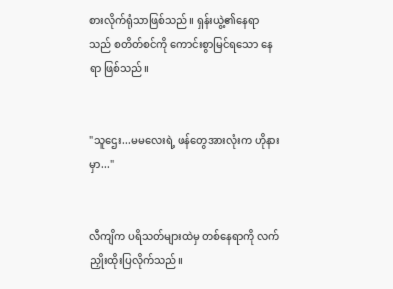စားလိုက်ရုံသာဖြစ်သည်။ ရှန်းယွဲ့၏နေရာသည် စတိတ်စင်ကို ကောင်းစွာမြင်ရသော နေရာ ဖြစ်သည်။


"သူဌေး...မမလေးရဲ့ ဖန်တွေအားလုံးက ဟိုနားမှာ..."


လီကျိက ပရိသတ်များထဲမှ တစ်နေရာကို လက်ညှိုးထိုးပြလိုက်သည်။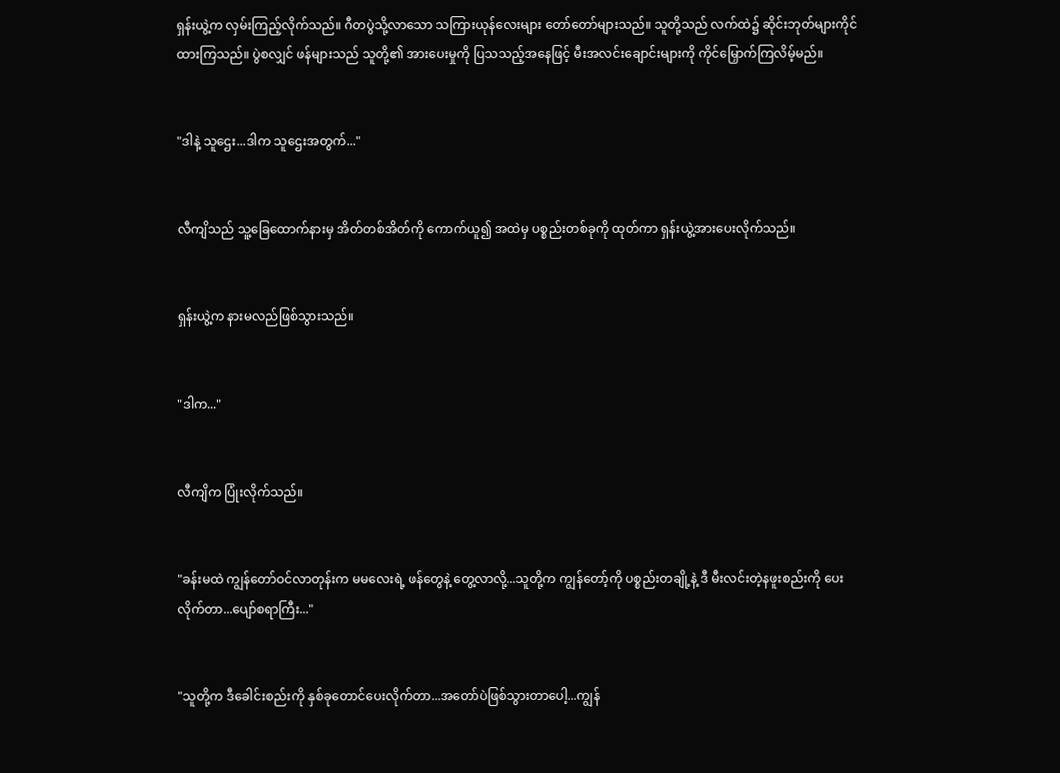ရှန်းယွဲ့က လှမ်းကြည့်လိုက်သည်။ ဂီတပွဲသို့လာသော သကြားယုန်လေးများ တော်တော်များသည်။ သူတို့သည် လက်ထဲ၌ ဆိုင်းဘုတ်များကိုင်ထားကြသည်။ ပွဲစလျှင် ဖန်များသည် သူတို့၏ အားပေးမှုကို ပြသသည့်အနေဖြင့် မီးအလင်းချောင်းများကို ကိုင်မြှောက်ကြလိမ့်မည်။


"ဒါနဲ့ သူဌေး...ဒါက သူဌေးအတွက်..."


လီကျိသည် သူ့ခြေထောက်နားမှ အိတ်တစ်အိတ်ကို ကောက်ယူ၍ အထဲမှ ပစ္စည်းတစ်ခုကို ထုတ်ကာ ရှန်းယွဲ့အားပေးလိုက်သည်။


ရှန်းယွဲ့က နားမလည်ဖြစ်သွားသည်။


"ဒါက..."


လီကျိက ပြုံးလိုက်သည်။


"ခန်းမထဲ ကျွန်တော်ဝင်လာတုန်းက မမလေးရဲ့ ဖန်တွေနဲ့ တွေ့လာလို့...သူတို့က ကျွန်တော့်ကို ပစ္စည်းတချို့နဲ့ ဒီ မီးလင်းတဲ့နဖူးစည်းကို ပေးလိုက်တာ...ပျော်စရာကြီး..."


"သူတို့က ဒီခေါင်းစည်းကို နှစ်ခုတောင်ပေးလိုက်တာ...အတော်ပဲဖြစ်သွားတာပေါ့...ကျွန်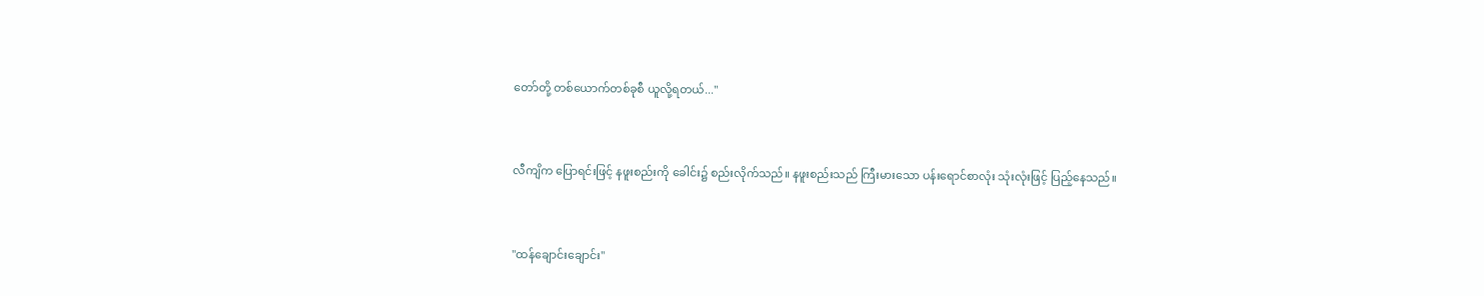တော်တို့ တစ်ယောက်တစ်ခုစီ ယူလို့ရတယ်..."


လီကျိက ပြောရင်းဖြင့် နဖူးစည်းကို ခေါင်း၌ စည်းလိုက်သည်။ နဖူးစည်းသည် ကြီးမားသော ပန်းရောင်စာလုံး သုံးလုံးဖြင့် ပြည့်နေသည်။


"ထန်ချောင်းချောင်း"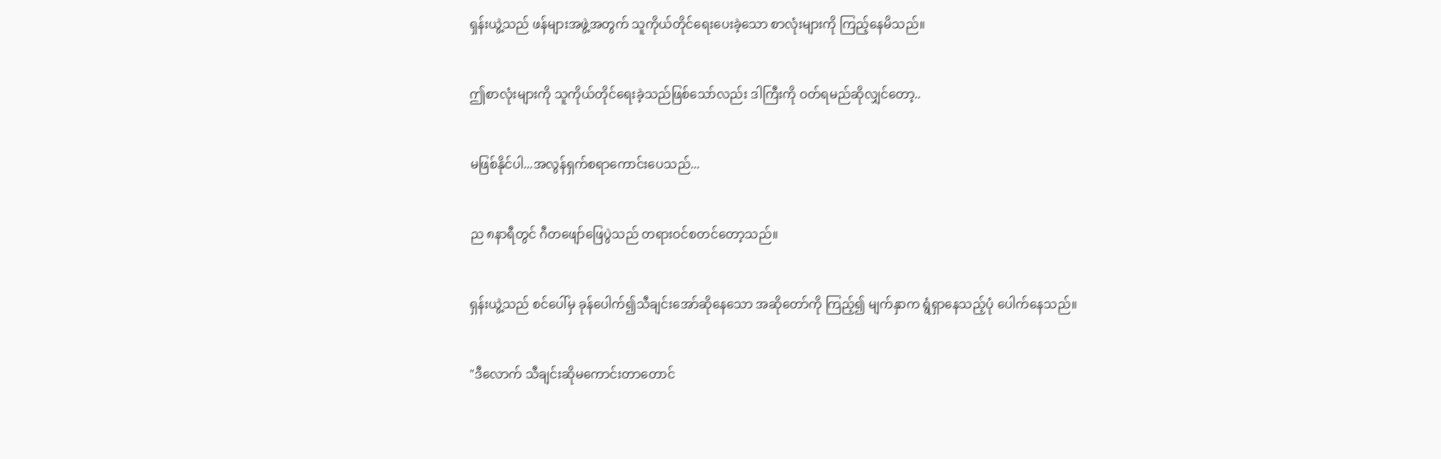ရှန်းယွဲ့သည် ဖန်များအဖွဲ့အတွက် သူကိုယ်တိုင်ရေးပေးခဲ့သော စာလုံးများကို ကြည့်နေမိသည်။


ဤစာလုံးများကို သူကိုယ်တိုင်ရေးခဲ့သည်ဖြစ်သော်လည်း ဒါကြီးကို ဝတ်ရမည်ဆိုလျှင်တော့..


မဖြစ်နိုင်ပါ...အလွန်ရှက်စရာကောင်းပေသည်...


ည ၈နာရီတွင် ဂီတဖျော်ဖြေပွဲသည် တရားဝင်စတင်တော့သည်။


ရှန်းယွဲ့သည် စင်ပေါ်မှ ခုန်ပေါက်၍သီချင်းအော်ဆိုနေသော အဆိုတော်ကို ကြည့်၍ မျက်နှာက ရွံရှာနေသည့်ပုံ ပေါက်နေသည်။


"ဒီလောက် သီချင်းဆိုမကောင်းတာတောင်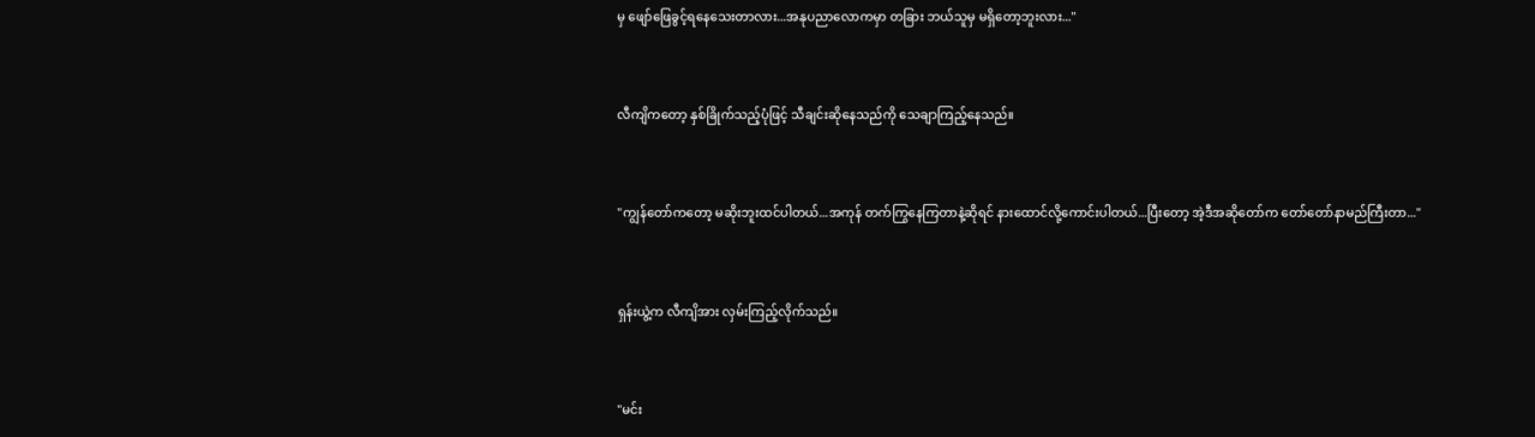မှ ဖျော်ဖြေခွင့်ရနေသေးတာလား...အနုပညာလောကမှာ တခြား ဘယ်သူမှ မရှိတော့ဘူးလား..."


လီကျိကတော့ နှစ်ခြိုက်သည့်ပုံဖြင့် သီချင်းဆိုနေသည်ကို သေချာကြည့်နေသည်။


"ကျွန်တော်ကတော့ မဆိုးဘူးထင်ပါတယ်...အကုန် တက်ကြွနေကြတာနဲ့ဆိုရင် နားထောင်လို့ကောင်းပါတယ်...ပြီးတော့ အဲ့ဒီအဆိုတော်က တော်တော်နာမည်ကြီးတာ..."


ရှန်းယွဲ့က လီကျိအား လှမ်းကြည့်လိုက်သည်။


"မင်း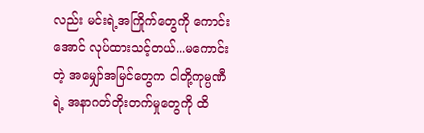လည်း မင်းရဲ့အကြိုက်တွေကို ကောင်းအောင် လုပ်ထားသင့်တယ်...မကောင်းတဲ့ ‌အမျှော်အမြင်တွေက ငါတို့ကုမ္ပဏီရဲ့ အနာဂတ်တိုးတက်မှုတွေကို ထိ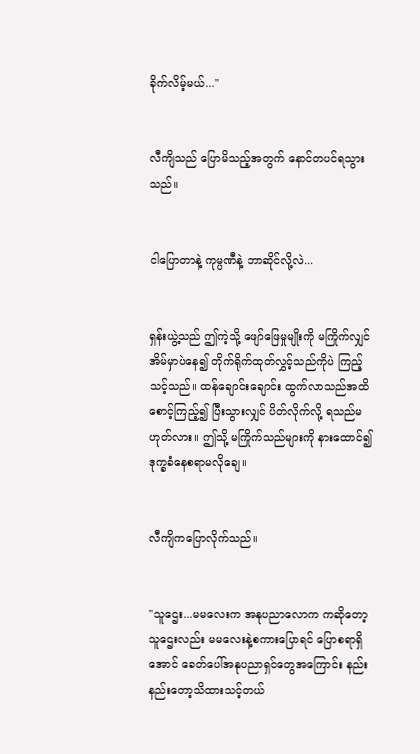ခိုက်လိမ့်မယ်..."


လီကျိသည် ပြောမိသည့်အတွက် နောင်တပင်ရသွားသည်။


ငါပြောတာနဲ့ ကုမ္ပဏီနဲ့ ဘာဆိုင်လို့လဲ...


ရှန်းယွဲ့သည် ဤကဲ့သို့ ဖျော်ဖြေမှုမျိုးကို မကြိုက်လျှင် အိမ်မှာပဲနေ၍ တိုက်ရိုက်ထုတ်လွှင့်သည်ကိုပဲ ကြည့်သင့်သည်။ ထန်ချောင်းချောင်း ထွက်လာသည်အထိစောင့်ကြည့်၍ ပြီးသွားလျှင် ပိတ်လိုက်လို့ ရသည်မဟုတ်လား။ ဤသို့ မကြိုက်သည်များကို နားထောင်၍ ဒုက္ခခံနေစရာမလိုချေ။


လီကျိကပြောလိုက်သည်။


"သူဌေး...မမလေးက အနုပညာလောက ကဆိုတော့ သူဌေးလည်း မမလေးနဲ့စကား‌ပြောရင် ပြောစရာရှိအောင် ခေတ်ပေါ်အနုပညာရှင်တွေအကြောင်း နည်းနည်းတော့သိထားသင့်တယ်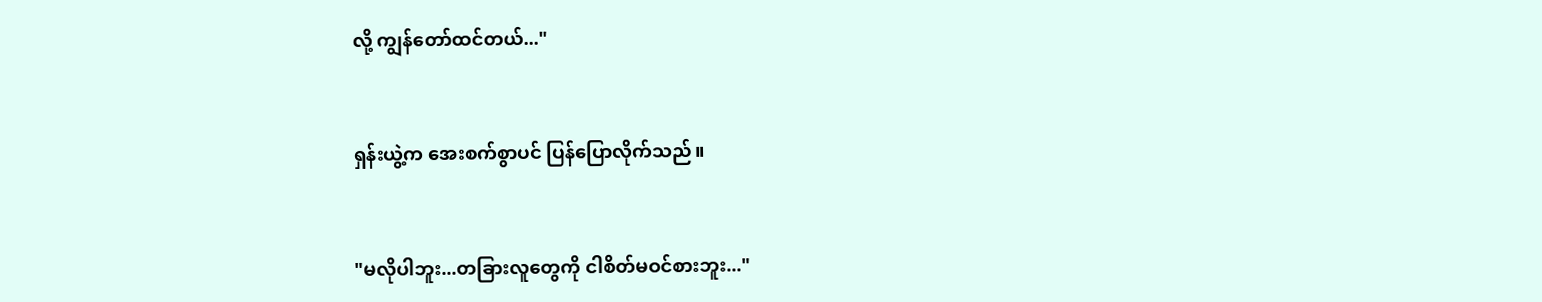လို့ ကျွန်တော်ထင်တယ်..."


ရှန်းယွဲ့က အေးစက်စွာပင် ပြန်ပြောလိုက်သည်။


"မလိုပါဘူး...တခြားလူတွေကို ငါစိတ်မဝင်စားဘူး..."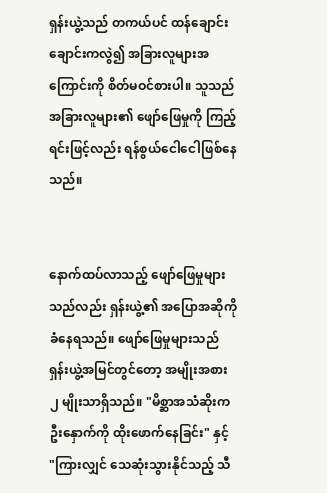ရှန်းယွဲ့သည် တကယ်ပင် ထန်ချောင်းချောင်းကလွဲ၍ အခြားလူများအကြောင်းကို စိတ်မဝင်စားပါ။ သူသည် အခြားလူများ၏ ဖျော်ဖြေမှုကို ကြည့်ရင်းဖြင့်လည်း ရန်စွယ်ငေါငေါဖြစ်နေသည်။


နောက်ထပ်လာသည့် ဖျော်ဖြေမှုများသည်လည်း ရှန်းယွဲ့၏ အပြောအဆိုကိုခံနေရသည်။ ဖျော်ဖြေမှုများသည် ရှန်းယွဲ့အမြင်တွင်တော့ အမျိုးအစား ၂ မျိုးသာရှိသည်။ "မိစ္ဆာအသံဆိုးက ဦးနှောက်ကို ထိုးဖောက်နေခြင်း" နှင့် "ကြားလျှင် သေဆုံးသွားနိုင်သည့် သီ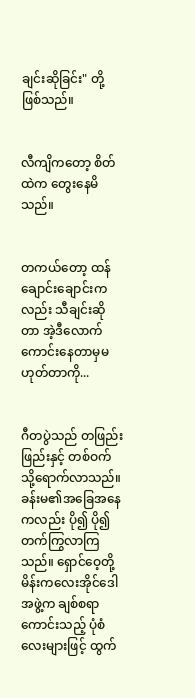ချင်းဆိုခြင်း" တို့ ဖြစ်သည်။


လီကျိကတော့ စိတ်ထဲက တွေးနေမိသည်။


တကယ်တော့ ထန်ချောင်းချောင်းကလည်း သီချင်းဆိုတာ အဲ့ဒီလောက်ကောင်းနေတာမှမဟုတ်တာကို...


ဂီတပွဲသည် တဖြည်းဖြည်းနှင့် တစ်ဝက်သို့ရောက်လာသည်။ ခန်းမ၏အခြေအနေကလည်း ပို၍ ပို၍ တက်ကြွလာကြသည်။ ရှောင်ဝေ့တို့ မိန်းကလေးအိုင်ဒေါအဖွဲ့က ချစ်စရာကောင်းသည့် ပုံစံလေးများဖြင့် ထွက်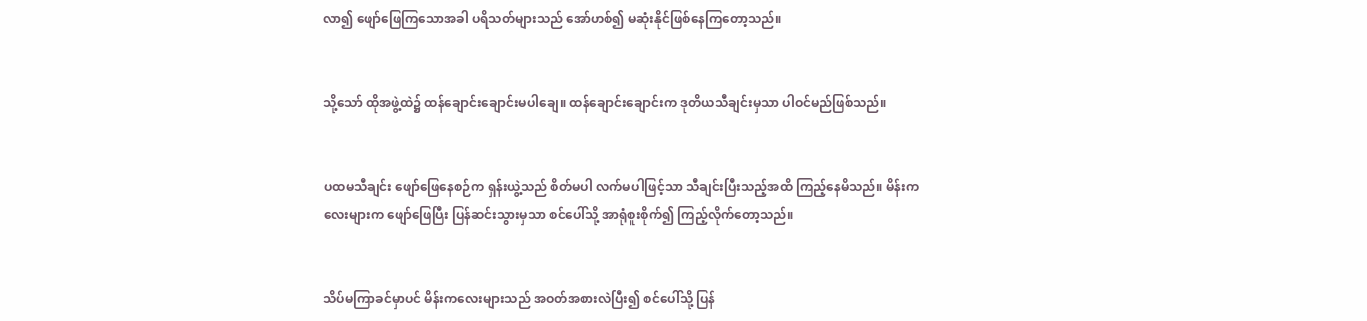လာ၍ ဖျော်ဖြေကြသောအခါ ပရိသတ်များသည် အော်ဟစ်၍ မဆုံးနိုင်ဖြစ်နေကြတော့သည်။


သို့သော် ထိုအဖွဲ့ထဲ၌ ထန်ချောင်းချောင်းမပါချေ။ ထန်ချောင်းချောင်းက ဒုတိယသီချင်းမှသာ ပါဝင်မည်ဖြစ်သည်။


ပထမသီချင်း ဖျော်ဖြေ‌နေစဉ်က ရှန်းယွဲ့သည် စိတ်မပါ လက်မပါဖြင့်သာ သီချင်းပြီးသည့်အထိ ကြည့်နေမိသည်။ မိန်းကလေးများက ဖျော်ဖြေပြီး ပြန်ဆင်းသွားမှသာ စင်ပေါ်သို့ အာရုံစူးစိုက်၍ ကြည့်လိုက်တော့သည်။


သိပ်မကြာခင်မှာပင် မိန်းကလေးများသည် အဝတ်အစားလဲပြီး၍ စင်ပေါ်သို့ ပြန်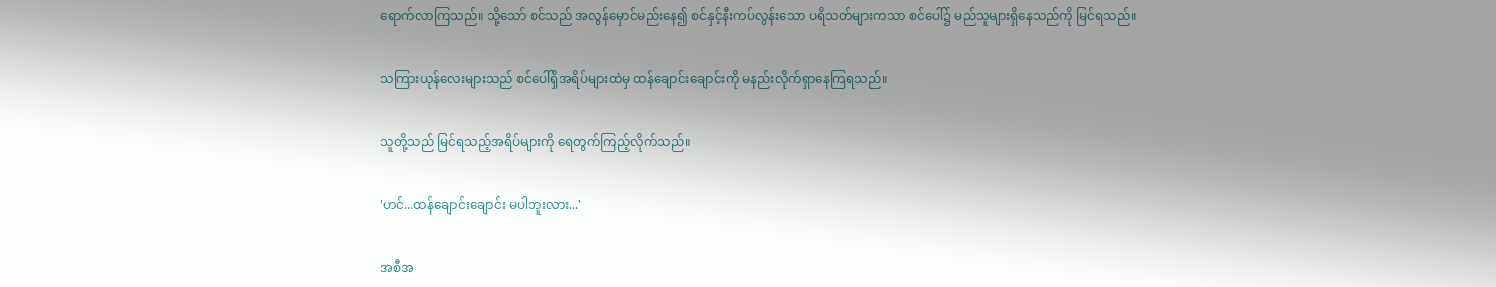ရောက်လာကြသည်။ သို့သော် စင်‌သည် အလွန်မှောင်မည်းနေ၍ စင်နှင့်နီးကပ်လွန်းသော ပရိသတ်များကသာ စင်ပေါ်၌ မည်သူများရှိ‌နေသည်ကို မြင်ရသည်။


သကြားယုန်လေးများသည် စင်ပေါ်ရှိအရိပ်များထဲမှ ထန်ချောင်းချောင်းကို မနည်းလိုက်ရှာနေကြရသည်။


သူတို့သည် မြင်ရသည့်အရိပ်များကို ရေတွက်ကြည့်လိုက်သည်။


'ဟင်...ထန်ချောင်းချောင်း မပါဘူးလား...'


အစီအ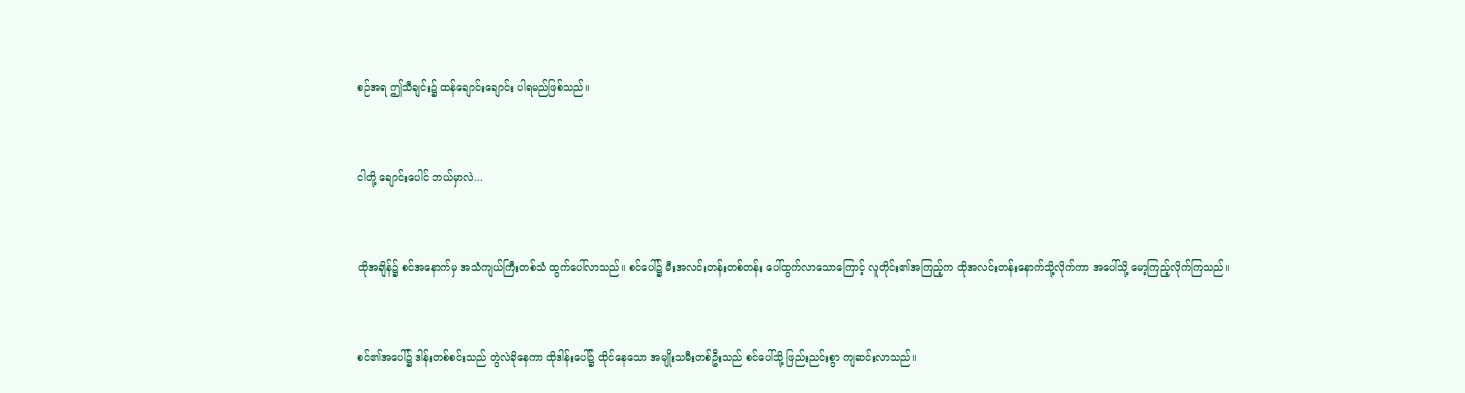စဉ်အရ ဤသီချင်း၌ ထန်ချောင်းချောင်း ပါရမည်ဖြစ်သည်။


ငါတို့ ချောင်းပေါင် ဘယ်မှာလဲ...


ထိုအချိန်၌ စင်‌အနောက်မှ အသံကျယ်ကြီးတစ်သံ ထွက်ပေါ်လာသည်။ စင်ပေါ်၌ မီးအလင်းတန်းတစ်တန်း ပေါ်ထွက်လာသောကြောင့် လူတိုင်း၏အကြည့်က ထိုအလင်းတန်းနောက်သို့လိုက်ကာ အပေါ်သို့ မော့ကြည့်လိုက်ကြသည်။


စင်၏အပေါ်၌ ဒါန်းတစ်စင်းသည် တွဲလဲခိုနေကာ ထိုဒါန်းပေါ်၌ ထိုင်နေသော အမျိုးသမီးတစ်ဦးသည် စင်ပေါ်သို့ ဖြည်းညင်းစွာ ကျဆင်းလာသည်။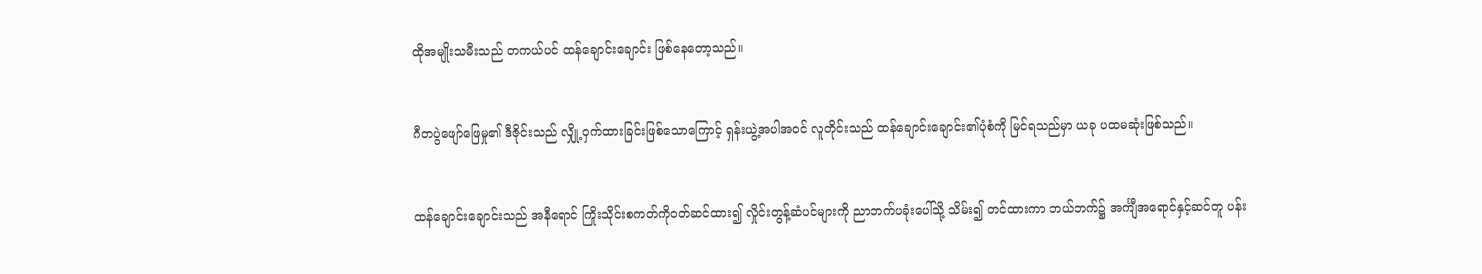ထိုအမျိုးသမီးသည် တကယ်ပင် ထန်ချောင်းချောင်း ဖြစ်နေတော့သည်။


ဂီတပွဲဖျော်ဖြေမှု၏ ဒီဇိုင်းသည် လျှို့ဝှက်ထားခြင်းဖြစ်သောကြောင့် ရှန်းယွဲ့အပါအဝင် လူတိုင်းသည် ထန်ချောင်းချောင်း၏ပုံစံကို မြင်ရသည်မှာ ယခု ပထမဆုံးဖြစ်သည်။


ထန်ချောင်းချောင်းသည် အနီရောင် ကြိုးသိုင်းစကတ်ကိုဝတ်ဆင်ထား၍ လှိုင်းတွန့်ဆံပင်များကို ညာဘက်ပခုံးပေါ်သို့ သိမ်း၍ တင်ထားကာ ဘယ်ဘက်၌ အင်္ကျီအရောင်နှင့်ဆင်တူ ပန်း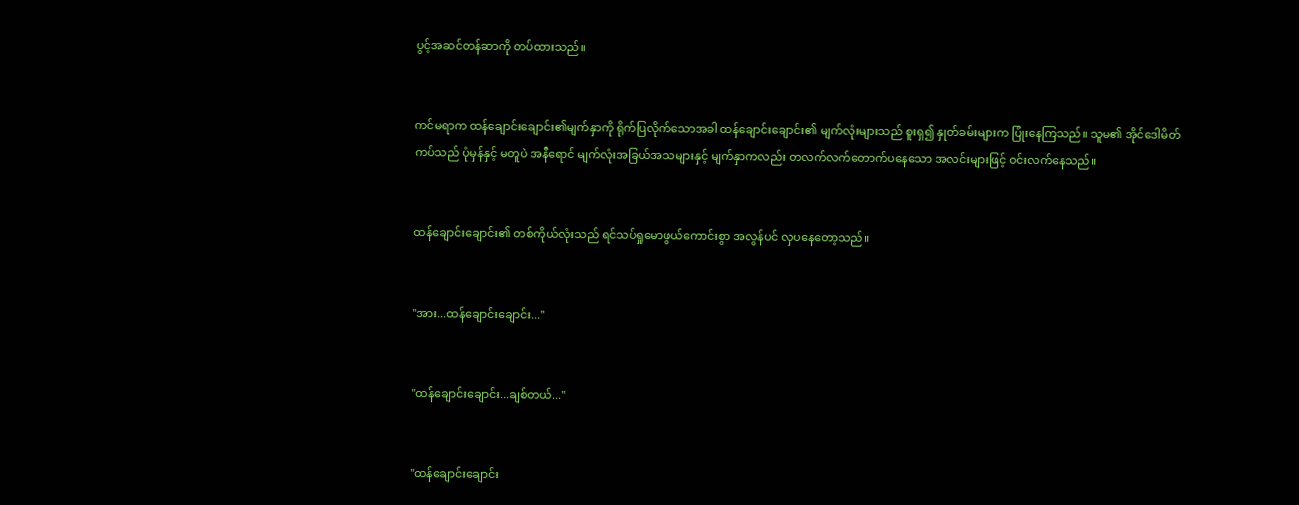ပွင့်အဆင်တန်ဆာကို တပ်ထားသည်။


ကင်မရာက ထန်ချောင်းချောင်း၏မျက်နှာကို ရိုက်ပြလိုက်သောအခါ ထန်ချောင်းချောင်း၏ မျက်လုံးများသည် စူးရှ၍ နှုတ်ခမ်းများက ပြုံးနေကြသည်။ သူမ၏ အိုင်ဒေါမိတ်ကပ်သည် ပုံမှန်နှင့် မတူပဲ အနီရောင် မျက်လုံးအခြယ်အသများနှင့် မျက်နှာကလည်း တလက်လက်တောက်ပနေသော အလင်းများဖြင့် ဝင်းလက်နေသည်။


ထန်ချောင်းချောင်း၏ တစ်ကိုယ်လုံးသည် ရင်သပ်ရှုမောဖွယ်ကောင်းစွာ အလွန်ပင် လှပနေတော့သည်။


"အား...ထန်ချောင်းချောင်း..."


"ထန်ချောင်းချောင်း...ချစ်တယ်..."


"ထန်ချောင်းချောင်း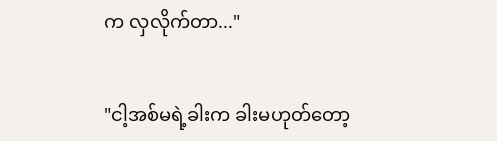က လှလိုက်တာ..."


"ငါ့အစ်မရဲ့ခါးက ခါးမဟုတ်တော့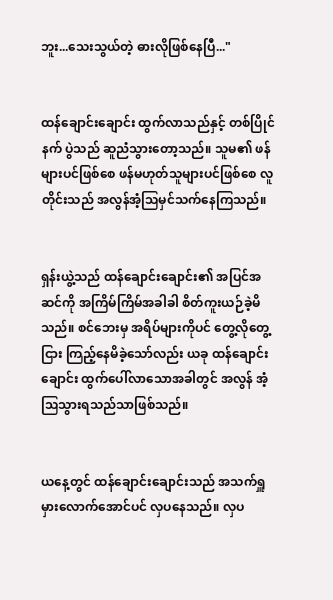ဘူး...သေးသွယ်တဲ့ ဓားလိုဖြစ်နေပြီ..."


ထန်ချောင်းချောင်း ထွက်လာသည်နှင့် တစ်ပြိုင်နက် ပွဲသည် ဆူညံသွားတော့သည်။ သူမ၏ ဖန်များပင်ဖြစ်စေ ဖန်မဟုတ်သူများပင်ဖြစ်စေ လူတိုင်းသည် အလွန်အံ့ဩမှင်သက်နေကြသည်။


ရှန်းယွဲ့သည် ထန်ချောင်းချောင်း၏ အပြင်အဆင်ကို အကြိမ်ကြိမ်အခါခါ စိတ်ကူးယဉ်ခဲ့မိသည်။ စင်ဘေးမှ အရိပ်များကိုပင် တွေ့လိုတွေ့ငြား ကြည့်နေမိခဲ့သော်လည်း ယခု ထန်ချောင်းချောင်း ထွက်ပေါ်လာသောအခါတွင် အလွန် အံ့ဩသွားရသည်သာဖြစ်သည်။


ယနေ့တွင် ထန်ချောင်းချောင်းသည် အသက်ရှူမှားလောက်အောင်ပင် လှပနေသည်။ လှပ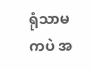ရုံသာမကပဲ အ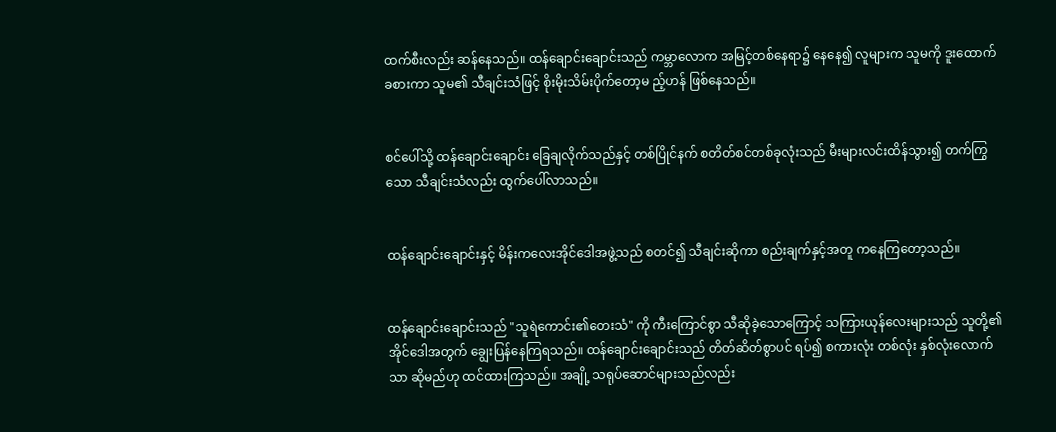ထက်စီးလည်း ဆန်နေသည်။ ထန်ချောင်းချောင်းသည် ကမ္ဘာလောက အမြင့်တစ်နေရာ၌ နေနေ၍ လူများက သူမကို ဒူးထောက်ခစားကာ သူမ၏ သီချင်းသံဖြင့် စိုးမိုးသိမ်းပိုက်တော့မ ည့်ဟန် ဖြစ်နေသည်။


စင်ပေါ်သို့ ထန်ချောင်းချောင်း ခြေချလိုက်သည်နှင့် တစ်ပြိုင်နက် စတိတ်စင်တစ်ခုလုံးသည် မီးများလင်းထိန်သွား၍ တက်ကြွသော သီချင်းသံလည်း ထွက်ပေါ်လာသည်။


ထန်ချောင်းချောင်းနှင့် မိန်းကလေးအိုင်ဒေါအဖွဲ့သည် စတင်၍ သီချင်းဆိုကာ စည်းချက်နှင့်အတူ ကနေကြတော့သည်။


ထန်ချောင်းချောင်းသည် "သူရဲကောင်း၏တေးသံ" ကို ကီးကြောင်စွာ သီဆိုခဲ့သောကြောင့် သကြားယုန်လေးများသည် သူတို့၏ အိုင်ဒေါအတွက် ချွေးပြန်နေကြရသည်။ ထန်ချောင်းချောင်းသည် တိတ်ဆိတ်စွာပင် ရပ်၍ စကားလုံး တစ်လုံး နှစ်လုံးလောက်သာ ဆိုမည်ဟု ထင်ထားကြသည်။ အချို့ သရုပ်ဆောင်များသည်လည်း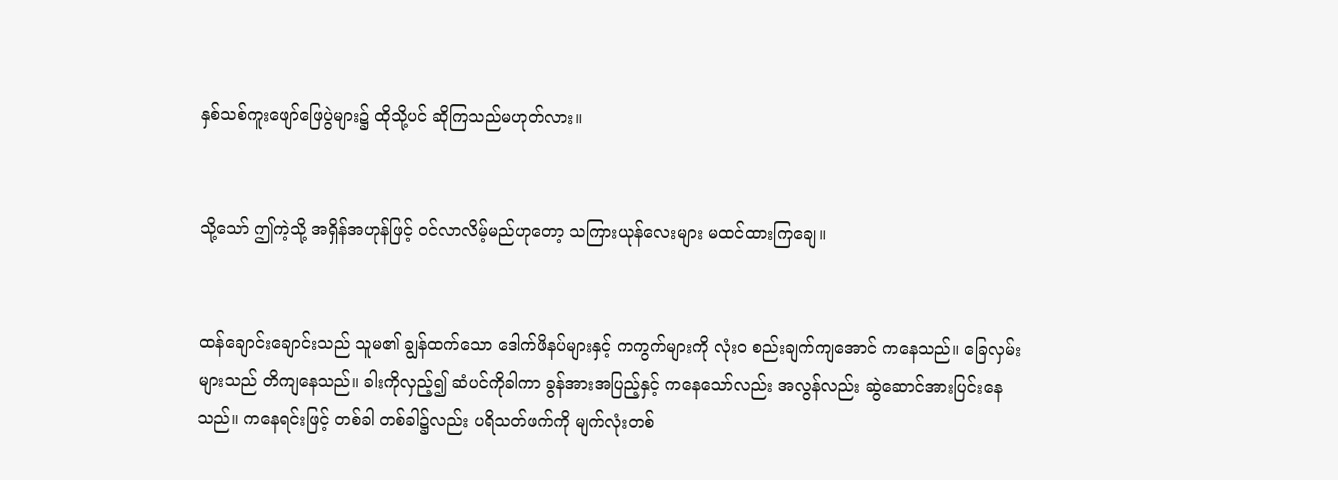နှစ်သစ်ကူးဖျော်ဖြေပွဲများ၌ ထိုသို့ပင် ဆိုကြသည်မဟုတ်လား။


သို့သော် ဤကဲ့သို့ အရှိန်အဟုန်ဖြင့် ဝင်လာလိမ့်မည်ဟုတော့ သကြားယုန်လေးများ မထင်ထားကြချေ။


ထန်ချောင်းချောင်းသည် သူမ၏ ချွန်ထက်သော ဒေါက်ဖိနပ်များနှင့် ကကွက်များကို လုံးဝ စည်းချက်ကျအောင် ကနေသည်။ ခြေလှမ်းများသည် တိကျနေသည်။ ခါးကိုလှည့်၍ ဆံပင်ကိုခါကာ ခွန်အားအပြည့်နှင့် ကနေသော်လည်း အလွန်လည်း ဆွဲဆောင်အားပြင်းနေသည်။ ကနေရင်းဖြင့် တစ်ခါ တစ်ခါ၌လည်း ပရိသတ်ဖက်ကို မျက်လုံးတစ်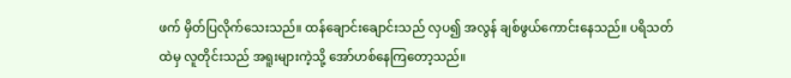ဖက် မှိတ်ပြလိုက်သေးသည်။ ထန်ချောင်းချောင်းသည် လှပ၍ အလွန် ချစ်ဖွယ်ကောင်းနေသည်။ ပရိသတ်ထဲမှ လူတိုင်းသည် အရူးများကဲ့သို့ အော်ဟစ်နေကြတော့သည်။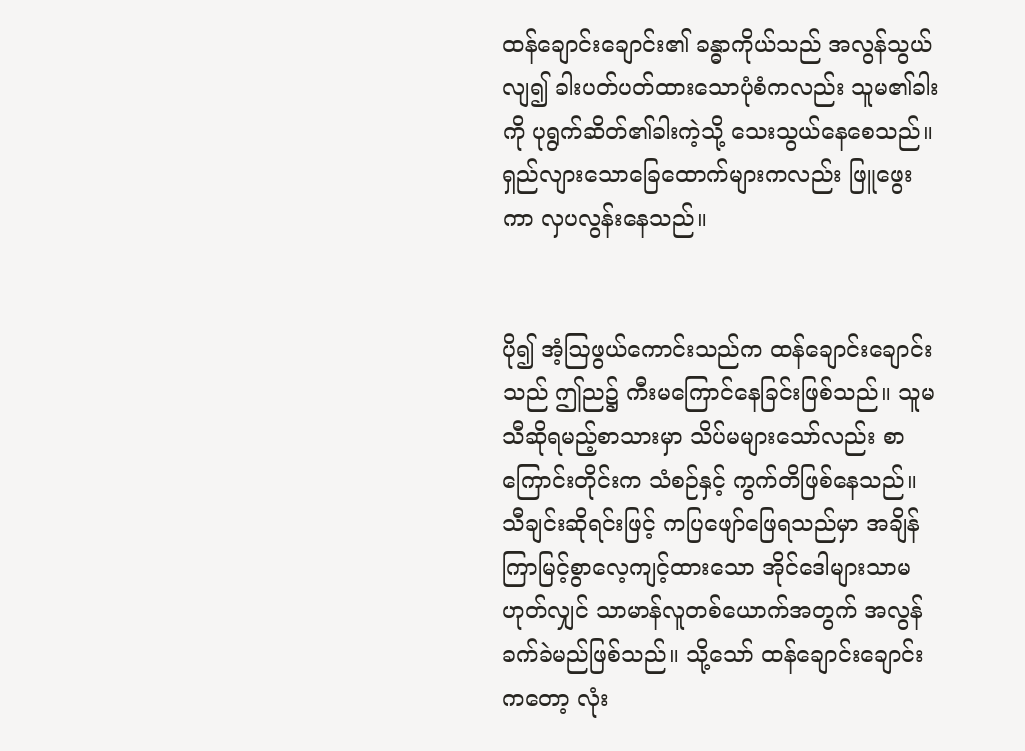ထန်ချောင်းချောင်း၏ ခန္ဓာကိုယ်သည် အလွန်သွယ်လျ၍ ခါးပတ်ပတ်ထားသောပုံစံကလည်း သူမ၏ခါးကို ပုရွက်ဆိတ်၏ခါးကဲ့သို့ သေးသွယ်နေစေသည်။ ရှည်လျားသောခြေထောက်များကလည်း ဖြူဖွေးကာ လှပ‌လွန်းနေသည်။


ပို၍ အံ့ဩဖွယ်ကောင်းသည်က ထန်ချောင်းချောင်းသည် ဤည၌ ကီးမကြောင်နေခြင်းဖြစ်သည်။ သူမ သီဆိုရမည့်စာသားမှာ သိပ်မများသော်လည်း စာကြောင်းတိုင်းက သံစဉ်နှင့် ကွက်တိဖြစ်နေသည်။ သီချင်းဆိုရင်းဖြင့် ကပြဖျော်ဖြေရသည်မှာ အချိန်ကြာမြင့်စွာလေ့ကျင့်ထားသော အိုင်ဒေါများသာမဟုတ်လျှင် သာမာန်လူတစ်ယောက်အတွက် အလွန်ခက်ခဲမည်ဖြစ်သည်။ သို့သော် ထန်ချောင်းချောင်းကတော့ လုံး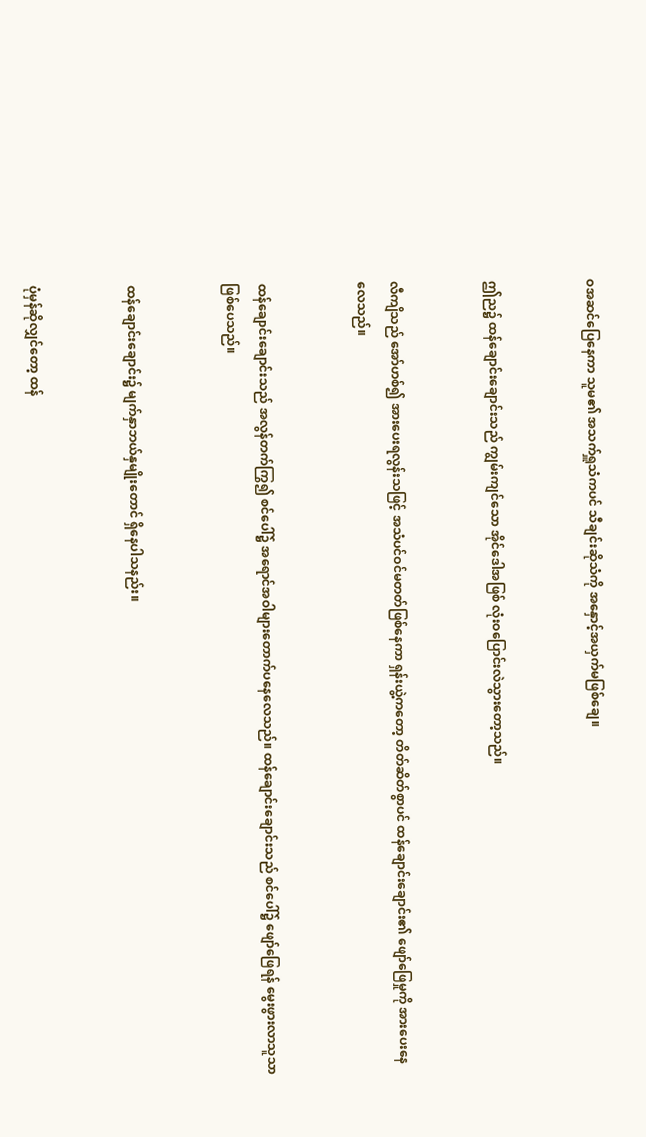ဝအဆင်ပြေနေကာ သူမ၏ အသက်ရှူသံကပင် သီချင်းဆိုသံကို အနှောင့်အယှက်မဖြစ်ချေ။


ဤည၌ ထန်ချောင်းချောင်းသည် ကျွမ်းကျင်သော အိုင်ဒေါအဖြစ် လုံးဝပြောင်းလဲသွားတော့သည်။


လီကျိသည် အော်ဟစ်၍ အားပေးရလွန်းသဖြင့် အသံပင်ဝင်မတတ်ဖြစ်နေကာ ရှန်းယွဲ့ကတော့ တိတ်ဆိတ်စွာပင် ထန်ချောင်းချောင်း၏ ဖျော်ဖြေမှုကို အားပေးနေလေသည်။


ထန်ချောင်းချောင်းသည် အလွန်တက်ကြွ၍ စင်ပေါ်၌ အရောင်အဝါများတောက်ပ‌နေလေသည်။ ထန်ချောင်းချောင်းသည် စင်ပေါ်၌ ဖျော်ဖြေရန် မွေးဖွားလာသူသာဖြစ်ပေသည်။


ထန်ချောင်းချောင်း၌ မျက်နှာဘယ်နှမျိုးတောင် ရှိနေပါသနည်း။


ပုံမှန်ဆိုလျှင်တော့ ထန်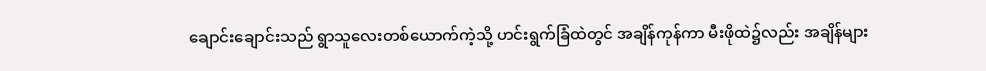ချောင်းချောင်းသည် ရွာသူလေးတစ်‌ယောက်ကဲ့သို့ ဟင်းရွက်ခြံထဲတွင် အချိန်ကုန်ကာ မီးဖိုထဲ၌လည်း အချိန်များ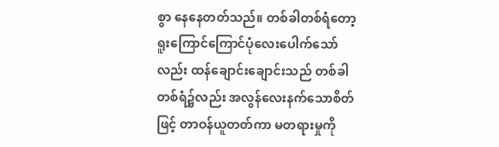စွာ နေနေတတ်သည်။ တစ်ခါတစ်ရံတော့ ရူးကြောင်ကြောင်ပုံလေးပေါက်သော်လည်း ထန်ချောင်းချောင်းသည် တစ်ခါတစ်ရံ၌လည်း အလွန်လေးနက်သောစိတ်ဖြင့် တာဝန်ယူတတ်ကာ မတရားမှုကို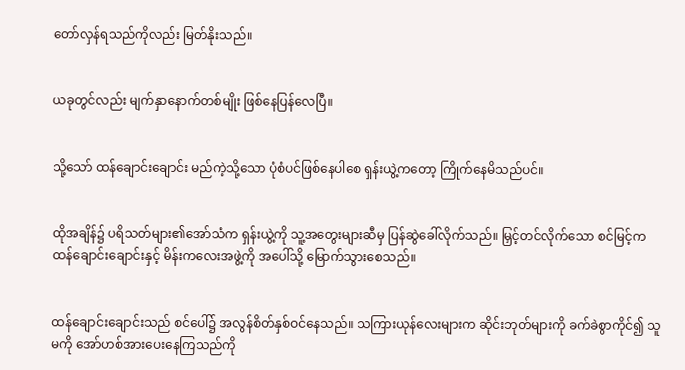တော်လှန်ရသည်ကိုလည်း မြတ်နိုးသည်။


ယခုတွင်လည်း မျက်နှာနောက်တစ်မျိုး ဖြစ်နေပြန်လေပြီ။


သို့သော် ထန်ချောင်းချောင်း မည်ကဲ့သို့သော ပုံစံပင်ဖြစ်နေပါစေ ရှန်းယွဲ့ကတော့ ကြိုက်နေမိသည်ပင်။


ထိုအချိန်၌ ပရိသတ်များ၏အော်သံက ရှန်းယွဲ့ကို သူ့အတွေးများဆီမှ ပြန်ဆွဲခေါ်လိုက်သည်။ မြှင့်တင်လိုက်သော စင်မြင့်က ထန်ချောင်းချောင်းနှင့် မိန်းကလေးအဖွဲ့ကို အပေါ်သို့ ‌မြောက်သွားစေသည်။


ထန်ချောင်းချောင်းသည် စင်ပေါ်၌ အလွန်စိတ်နှစ်ဝင်နေသည်။ သကြားယုန်လေးများက ဆိုင်းဘုတ်များကို ခက်ခဲစွာကိုင်၍ သူမကို အော်ဟစ်အားပေးနေကြသည်ကို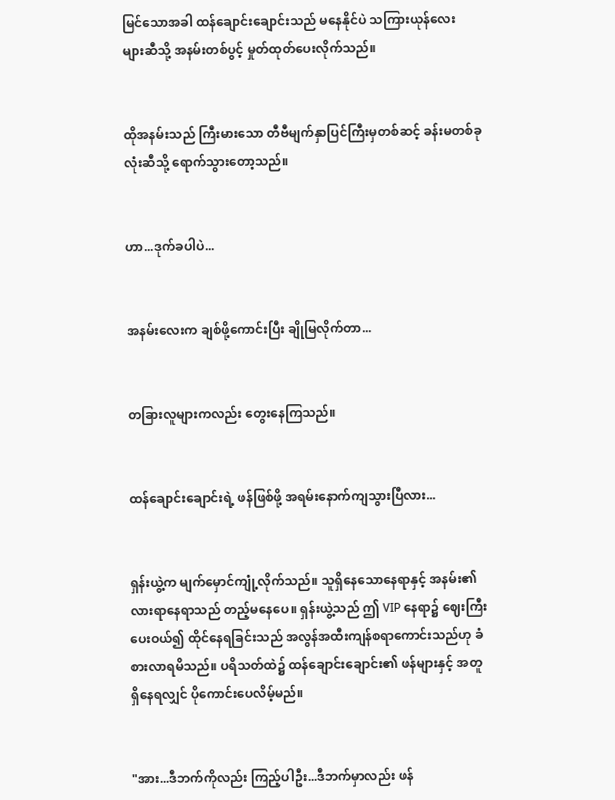မြင်သောအခါ ထန်ချောင်းချောင်းသည် မနေနိုင်ပဲ သကြားယုန်လေးများ‌ဆီသို့ အနမ်းတစ်ပွင့် မှုတ်ထုတ်ပေးလိုက်သည်။


ထိုအနမ်းသည် ကြီးမားသော တီဗီမျက်နှာပြင်ကြီးမှတစ်ဆင့် ခန်းမတစ်ခုလုံးဆီသို့ ရောက်သွားတော့သည်။


ဟာ...ဒုက်ခပါပဲ...


အနမ်းလေးက ချစ်ဖို့ကောင်းပြီး ချိုမြလိုက်တာ...


တခြားလူများကလည်း တွေးနေကြသည်။


ထန်ချောင်းချောင်းရဲ့ ဖန်ဖြစ်ဖို့ အရမ်းနောက်ကျသွားပြီလား...


ရှန်းယွဲ့က မျက်မှောင်ကျုံ့လိုက်သည်။ သူရှိနေသောနေရာနှင့် အနမ်း၏လားရာနေရာသည် တည့်မနေပေ။ ရှန်းယွဲ့သည် ဤ VIP နေရာ၌ ဈေးကြီးပေးဝယ်၍ ထိုင်နေရခြင်းသည် အလွန်အထီးကျန်စရာကောင်းသည်ဟု ခံစားလာရမိသည်။ ပရိသတ်ထဲ၌ ထန်‌ချောင်းချောင်း၏ ဖန်များနှင့် အတူရှိနေရလျှင် ပိုကောင်းပေလိမ့်မည်။


"အား...ဒီဘက်ကိုလည်း ကြည့်ပါဦး...ဒီဘက်မှာလည်း ဖန်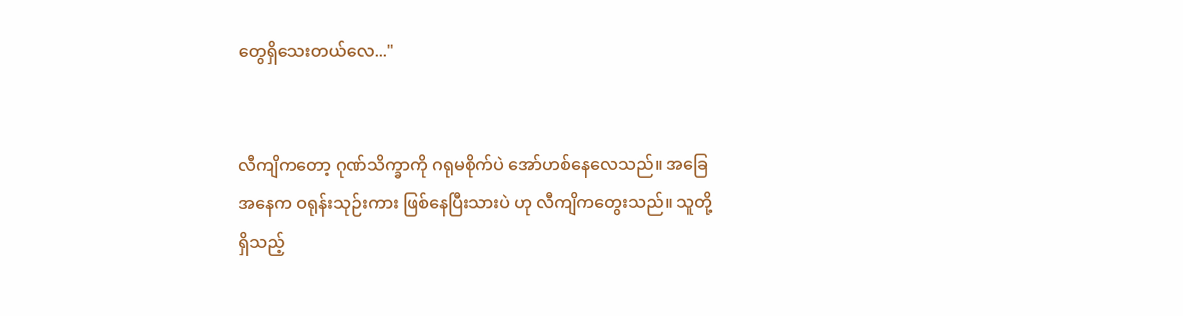တွေရှိသေးတယ်လေ..."


လီကျိကတော့ ဂုဏ်သိက္ခာကို ဂရုမစိုက်ပဲ အော်ဟစ်နေလေသည်။ အခြေအနေက ဝရုန်းသုဉ်းကား ဖြစ်နေပြီးသားပဲ ဟု လီကျိကတွေးသည်။ သူတို့ရှိသည့်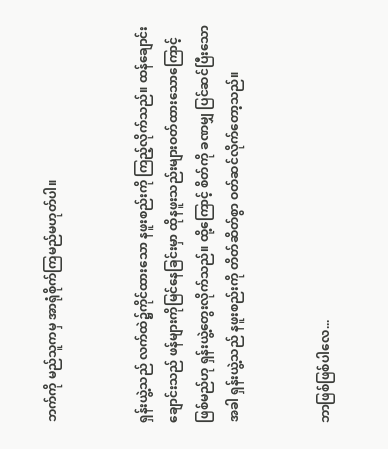ဘက်ကို မည်သူကမှ အာရုံစိုက်ကြမည်မဟုတ်ပါ။


ရှန်းယွဲ့သည် လက်ထဲ၌ကိုင်ထားသော နဖူးစည်းကို ကြည့်လိုက်သည်။ ထန်ချောင်းချောင်းသည် ဖန်များကိုမြင်နေခြင်းမှာ ထိုနဖူးသည်းများဝတ်ထားသောကြောင့် ဖြစ်မည်ဟု ရှန်းယွဲ့တွေးလိုက်သည်။ ထို့ကြောင့် စိတ်ကို ခဏမျှ ပြင်ဆင်ပြီးသောအခါ ရှန်းယွဲ့သည် နဖူးစည်းကို တိတ်ဆိတ်စွာ ဝတ်ဆင်လိုက်တော့သည်။


ဘာဖြစ်ဖြစ်ပါလေ...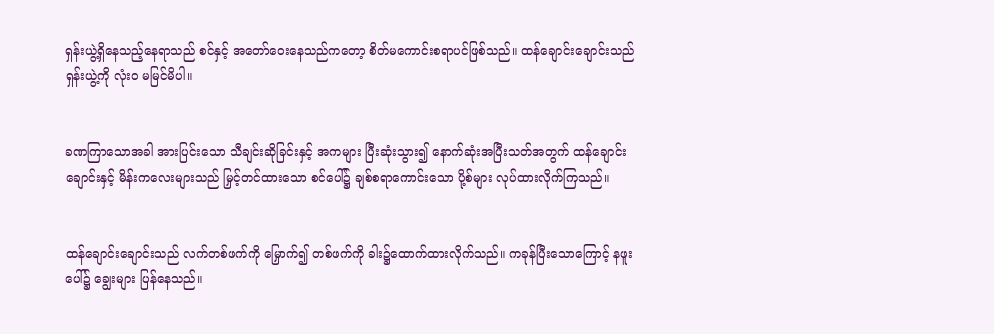ရှန်းယွဲ့ရှိနေသည့်နေရာသည် စင်နှင့် အတော်ဝေးနေသည်ကတော့ စိတ်မကောင်းစရာပင်ဖြစ်သည်။ ထန်ချောင်းချောင်းသည် ရှန်းယွဲ့ကို လုံးဝ မမြင်မိပါ။


ခဏကြာသောအခါ အားပြင်းသော သီချင်းဆိုခြင်းနှင့် အကများ ပြီးဆုံးသွား၍ နောက်ဆုံးအပြီးသတ်အတွက် ထန်ချောင်းချောင်းနှင့် မိန်းကလေးများသည် မြှင့်တင်ထားသော စင်ပေါ်၌ ချစ်စရာကောင်းသော ပို့စ်များ လုပ်ထားလိုက်ကြသည်။


ထန်ချောင်းချောင်းသည် လက်တစ်ဖက်ကို မြှောက်၍ တစ်ဖက်ကို ခါး၌ထောက်ထားလိုက်သည်။ ကခုန်ပြီးသောကြောင့် နဖူးပေါ်၌ ချွေးများ ပြန်နေသည်။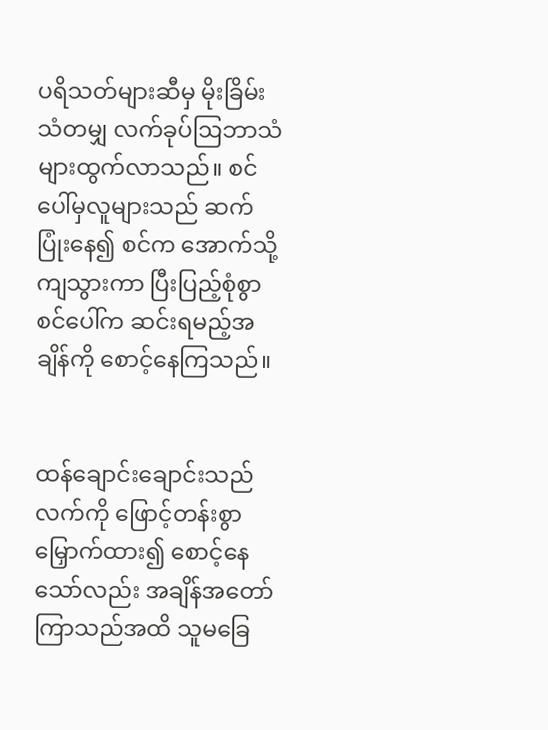ပရိသတ်များဆီမှ မိုးခြိမ်းသံတမျှ လက်ခုပ်ဩဘာသံများထွက်လာသည်။ စင်ပေါ်မှလူများသည် ဆက်ပြုံးနေ၍ စင်က အောက်သို့ ကျသွားကာ ပြီးပြည့်စုံစွာ စင်ပေါ်က ဆင်းရမည့်အချိန်ကို စောင့်နေကြသည်။


ထန်ချောင်းချောင်းသည် လက်ကို ဖြောင့်တန်းစွာ မြှောက်ထား၍ စောင့်နေသော်လည်း အချိန်အတော်ကြာသည်အထိ သူမခြေ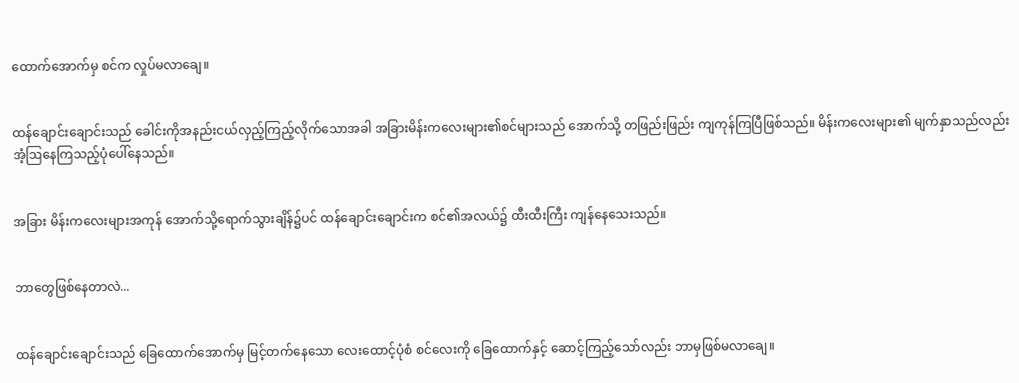ထောက်အောက်မှ စင်က လှုပ်မလာချေ။


ထန်ချောင်းချောင်းသည် ခေါင်းကိုအနည်းငယ်လှည့်ကြည့်လိုက်သောအခါ အခြားမိန်းကလေးများ၏စင်များသည် အောက်သို့ တဖြည်းဖြည်း ကျကုန်ကြပြီဖြစ်သည်။ မိန်းကလေးများ၏ မျက်နှာသည်လည်း အံ့ဩနေကြသည့်ပုံပေါ်နေသည်။


အခြား မိန်းကလေးများအကုန် အောက်သို့ရောက်သွားချိန်၌ပင် ထန်ချောင်းချောင်းက စင်၏အလယ်၌ ထီးထီးကြီး ကျန်နေသေးသည်။


ဘာတွေဖြစ်နေတာလဲ...


ထန်ချောင်းချောင်းသည် ခြေထောက်အောက်မှ မြင့်တက်နေသော လေးထောင့်ပုံစံ စင်လေးကို ခြေထောက်နှင့် ဆောင့်ကြည့်သော်လည်း ဘာမှဖြစ်မလာချေ။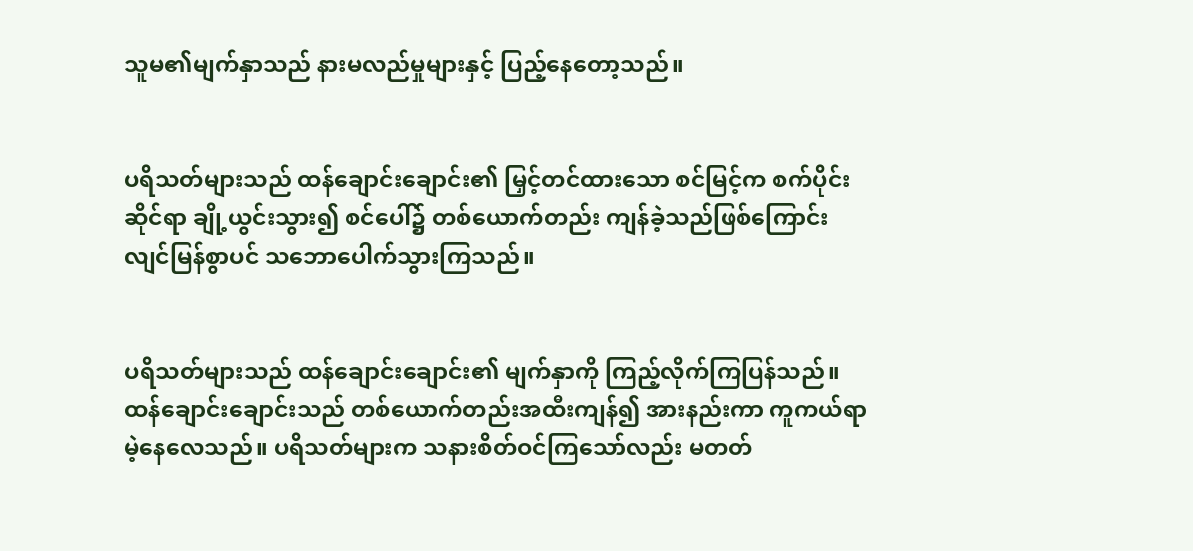သူမ၏မျက်နှာသည် နားမလည်မှုများနှင့် ပြည့်နေတော့သည်။


ပရိသတ်များသည် ထန်ချောင်းချောင်း၏ မြှင့်တင်ထားသော စင်မြင့်က စက်ပိုင်းဆိုင်ရာ ချို့ယွင်းသွား၍ စင်ပေါ်၌ တစ်ယောက်တည်း ကျန်ခဲ့သည်ဖြစ်ကြောင်း လျင်မြန်စွာပင် သဘောပေါက်သွားကြသည်။


ပရိသတ်များသည် ထန်ချောင်းချောင်း၏ မျက်နှာကို ကြည့်လိုက်ကြပြန်သည်။ ထန်ချောင်းချောင်းသည် တစ်ယောက်တည်းအထီးကျန်၍ အားနည်းကာ ကူကယ်ရာမဲ့နေလေသည်။ ပရိသတ်များက သနားစိတ်ဝင်ကြသော်လည်း မတတ်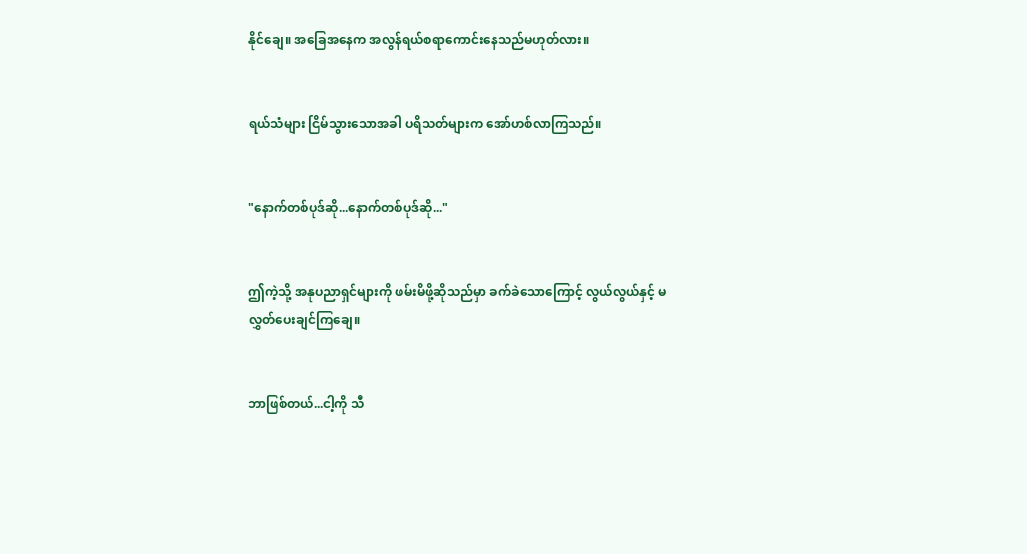နိုင်ချေ။ အခြေအနေက အလွန်ရယ်စရာကောင်းနေသည်မဟုတ်လား။


ရယ်သံများ ငြိမ်သွားသောအခါ ပရိသတ်များက အော်ဟစ်လာကြသည်။


"နောက်တစ်ပုဒ်ဆို...နောက်တစ်ပုဒ်ဆို..."


ဤကဲ့သို့ အနုပညာရှင်များကို ဖမ်းမိဖို့ဆိုသည်မှာ ခက်ခဲသောကြောင့် လွယ်လွယ်နှင့် မလွှတ်ပေးချင်ကြချေ။


ဘာဖြစ်တယ်...ငါ့ကို သီ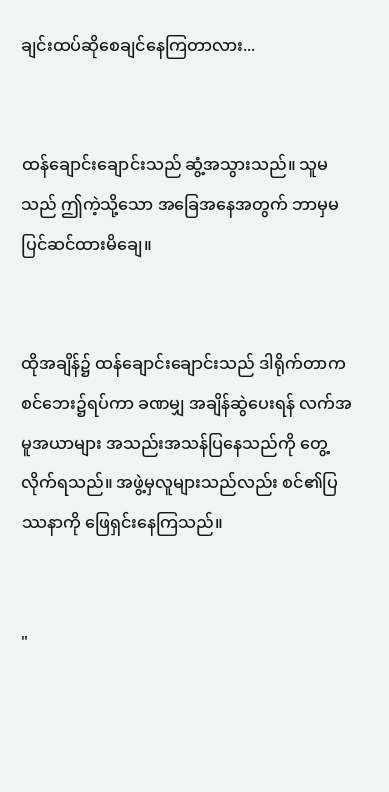ချင်းထပ်ဆိုစေချင်နေကြတာလား...


ထန်ချောင်းချောင်းသည် ဆွံ့အသွားသည်။ သူမသည် ဤကဲ့သို့သော အခြေအနေအတွက် ဘာမှမပြင်ဆင်ထားမိချေ။


ထိုအချိန်၌ ထန်ချောင်းချောင်းသည် ဒါရိုက်တာက စင်ဘေး၌ရပ်ကာ ခဏမျှ အချိန်ဆွဲပေးရန် လက်အမူအယာများ အသည်းအသန်ပြနေသည်ကို တွေ့လိုက်ရသည်။ အဖွဲ့မှလူများသည်လည်း စင်၏ပြဿနာကို ဖြေရှင်းနေကြသည်။


"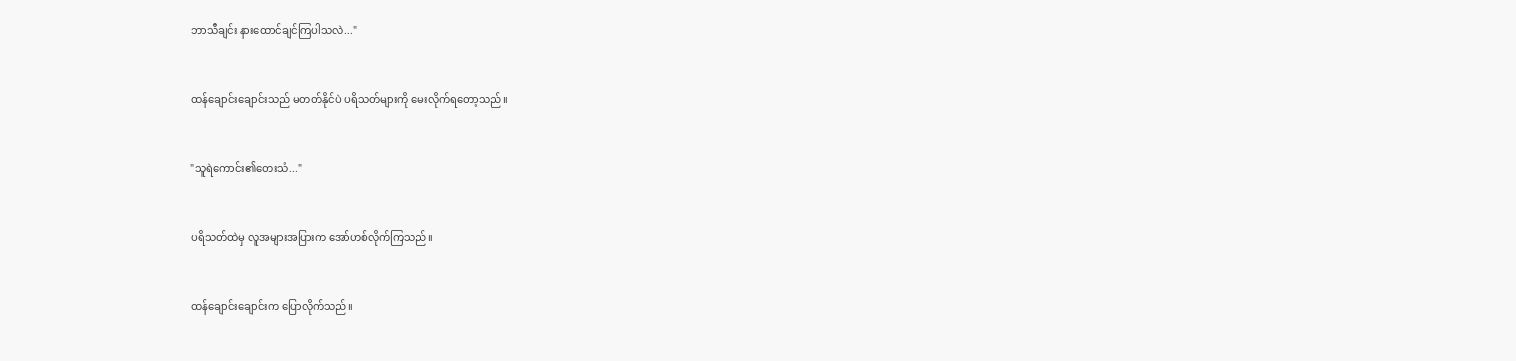ဘာသီချင်း နားထောင်ချင်ကြပါသလဲ..."


ထန်ချောင်းချောင်းသည် မတတ်နိုင်ပဲ ပရိသတ်များကို မေးလိုက်ရတော့သည်။


"သူရဲကောင်း၏တေးသံ..."


ပရိသတ်ထဲမှ လူအများအပြားက အော်ဟစ်လိုက်ကြသည်။


ထန်ချောင်းချောင်းက ပြောလိုက်သည်။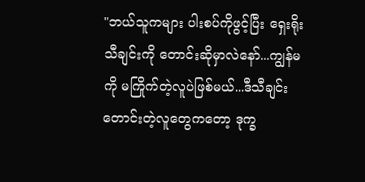"ဘယ်သူကများ ပါးစပ်ကိုဖွင့်ပြီး ရှေးရိုးသီချင်းကို တောင်းဆိုမှာလဲနော်...ကျွန်မကို မကြိုက်တဲ့လူပဲဖြစ်မယ်...ဒီသီချင်းတောင်းတဲ့လူတွေကတော့ ဒုက္ခ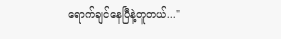ရောက်ချင်နေပြီနဲ့တူတယ်..."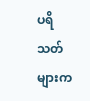ပရိသတ်များက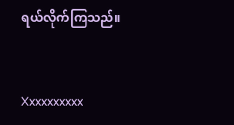ရယ်လိုက်ကြသည်။


Xxxxxxxxxx